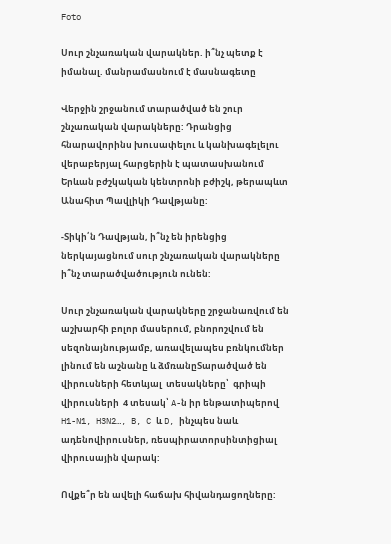Foto

Սուր շնչառական վարակներ. ի՞նչ պետք է իմանալ. մանրամասնում է մասնագետը

Վերջին շրջանում տարածված են շուր շնչառական վարակները: Դրանցից հնարավորինս խուսափելու և կանխագելելու վերաբերյալ հարցերին է պատասխանում Երևան բժշկական կենտրոնի բժիշկ, թերապևտ Անահիտ Պավլիկի Դավթյանը:

-Տիկի՛ն Դավթյան, ի՞նչ են իրենցից ներկայացնում սուր շնչառական վարակները  ի՞նչ տարածվածություն ունեն:

Սուր շնչառական վարակները շրջանառվում են աշխարհի բոլոր մասերում, բնորոշվում են սեզոնայնությամբ, առավելապես բռնկումներ լինում են աշնանը և ձմռանըՏարածված են վիրուսների հետևյալ  տեսակները՝  գրիպի վիրուսների  4 տեսակ՝ A-ն իր ենթատիպերով H1-N1, H3N2…, B, C և D, ինչպես նաև  ադենովիրուսներ, ռեսպիրատորսինտիցիալ վիրուսային վարակ:

Ովքե՞ր են ավելի հաճախ հիվանդացողները: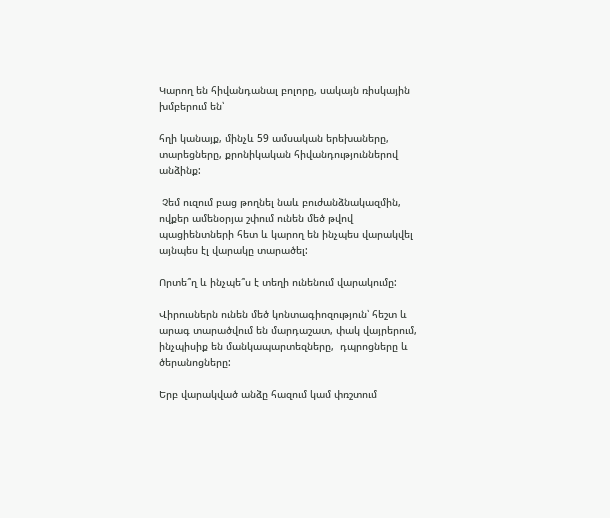Կարող են հիվանդանալ բոլորը, սակայն ռիսկային խմբերում են՝

հղի կանայք, մինչև 59 ամսական երեխաները,  տարեցները, քրոնիկական հիվանդություններով անձինք:

 Չեմ ուզում բաց թողնել նաև բուժանձնակազմին, ովքեր ամենօրյա շփում ունեն մեծ թվով պացիենտների հետ և կարող են ինչպես վարակվել այնպես էլ վարակը տարածել:

Որտե՞ղ և ինչպե՞ս է տեղի ունենում վարակումը:

Վիրուսներն ունեն մեծ կոնտագիոզություն՝ հեշտ և արագ տարածվում են մարդաշատ, փակ վայրերում, ինչպիսիք են մանկապարտեզները,  դպրոցները և ծերանոցները:

Երբ վարակված անձը հազում կամ փռշտում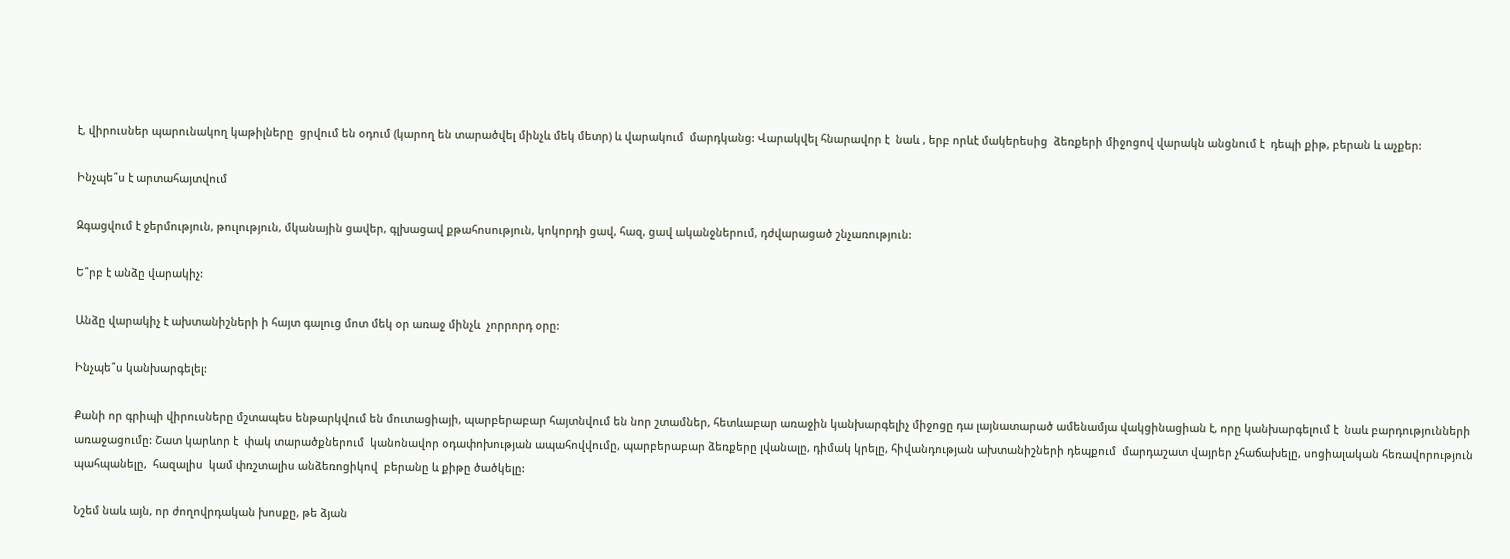է, վիրուսներ պարունակող կաթիլները  ցրվում են օդում (կարող են տարածվել մինչև մեկ մետր) և վարակում  մարդկանց: Վարակվել հնարավոր է  նաև , երբ որևէ մակերեսից  ձեռքերի միջոցով վարակն անցնում է  դեպի քիթ, բերան և աչքեր:

Ինչպե՞ս է արտահայտվում

Զգացվում է ջերմություն, թուլություն, մկանային ցավեր, գլխացավ քթահոսություն, կոկորդի ցավ, հազ, ցավ ականջներում, դժվարացած շնչառություն:

Ե՞րբ է անձը վարակիչ:

Անձը վարակիչ է ախտանիշների ի հայտ գալուց մոտ մեկ օր առաջ մինչև  չորրորդ օրը:

Ինչպե՞ս կանխարգելել:

Քանի որ գրիպի վիրուսները մշտապես ենթարկվում են մուտացիայի, պարբերաբար հայտնվում են նոր շտամներ, հետևաբար առաջին կանխարգելիչ միջոցը դա լայնատարած ամենամյա վակցինացիան է, որը կանխարգելում է  նաև բարդությունների առաջացումը: Շատ կարևոր է  փակ տարածքներում  կանոնավոր օդափոխության ապահովվումը, պարբերաբար ձեռքերը լվանալը, դիմակ կրելը, հիվանդության ախտանիշների դեպքում  մարդաշատ վայրեր չհաճախելը, սոցիալական հեռավորություն պահպանելը,  հազալիս  կամ փռշտալիս անձեռոցիկով  բերանը և քիթը ծածկելը:

Նշեմ նաև այն, որ ժողովրդական խոսքը, թե ձյան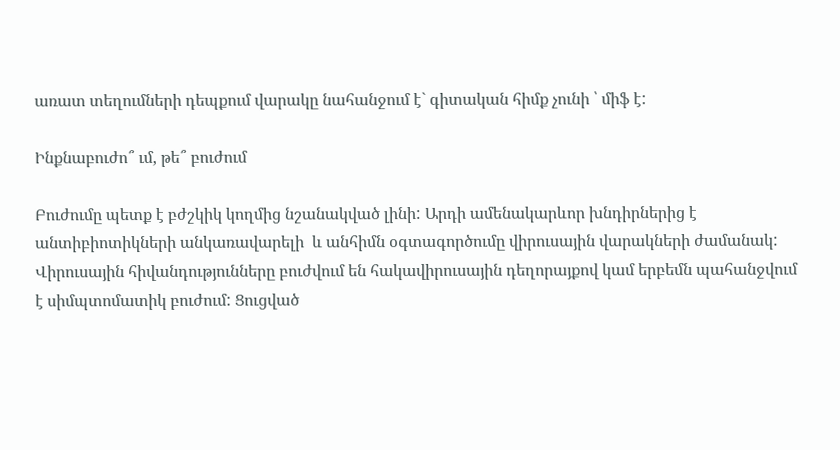առատ տեղումների դեպքում վարակը նահանջում է` գիտական հիմք չունի ՝ միֆ է:

Ինքնաբուժո՞ ւմ, թե՞ բուժում

Բուժումը պետք է բժշկիկ կողմից նշանակված լինի: Արդի ամենակարևոր խնդիրներից է  անտիբիոտիկների անկառավարելի  և անհիմն օգտագործումը վիրուսային վարակների ժամանակ: Վիրուսային հիվանդությունները բուժվում են հակավիրուսային դեղորայքով կամ երբեմն պահանջվում է սիմպտոմատիկ բուժում: Ցուցված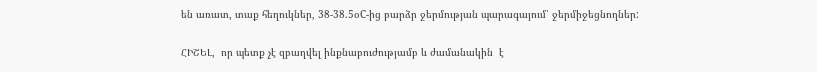են առատ, տաք հեղուկներ, 38-38.5օC-ից բարձր ջերմության պարագայում՝ ջերմիջեցնողներ:

ՀԻՇԵԼ,  որ պետք չէ զբաղվել ինքնաբուժությամբ և ժամանակին  է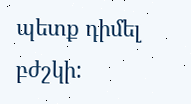պետք դիմել բժշկի: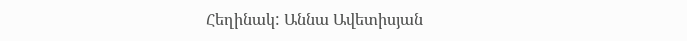Հեղինակ: Աննա Ավետիսյան